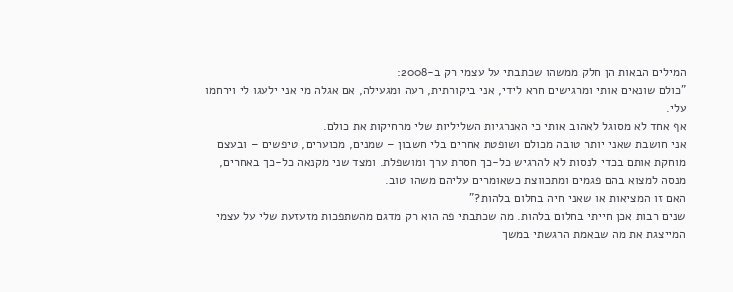המילים הבאות הן חלק ממשהו שכתבתי על עצמי רק ב-2008:
"כולם שונאים אותי ומרגישים חרא לידי, אני ביקורתית, רעה ומגעילה, אם אגלה מי אני ילעגו לי וירחמו עלי.
אף אחד לא מסוגל לאהוב אותי כי האנרגיות השליליות שלי מרחיקות את כולם.
אני חושבת שאני יותר טובה מכולם ושופטת אחרים בלי חשבון – שמנים, מכוערים, טיפשים – ובעצם מוחקת אותם בכדי לנסות לא להרגיש כל-כך חסרת ערך ומושפלת. ומצד שני מקנאה כל-כך באחרים, מנסה למצוא בהם פגמים ומתכווצת כשאומרים עליהם משהו טוב.
האם זו המציאות או שאני חיה בחלום בלהות?"
שנים רבות אכן חייתי בחלום בלהות. מה שכתבתי פה הוא רק מדגם מהשתפכות מזעזעת שלי על עצמי המייצגת את מה שבאמת הרגשתי במשך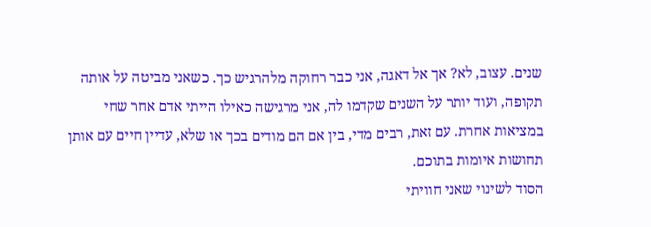שנים. עצוב, לא? אך אל דאגה, אני כבר רחוקה מלהרגיש כך. כשאני מביטה על אותה תקופה, ועוד יותר על השנים שקדמו לה, אני מרגישה כאילו הייתי אדם אחר שחי במציאות אחרת. עם זאת, רבים מדי, בין אם הם מודים בכך או שלא, עדיין חיים עם אותן תחושות איומות בתוכם.
הסוד לשינוי שאני חוויתי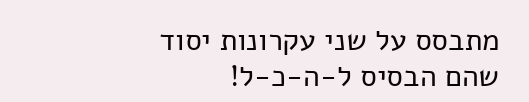מתבסס על שני עקרונות יסוד שהם הבסיס ל-ה-כ-ל!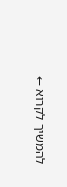להמשיך לקרוא ←